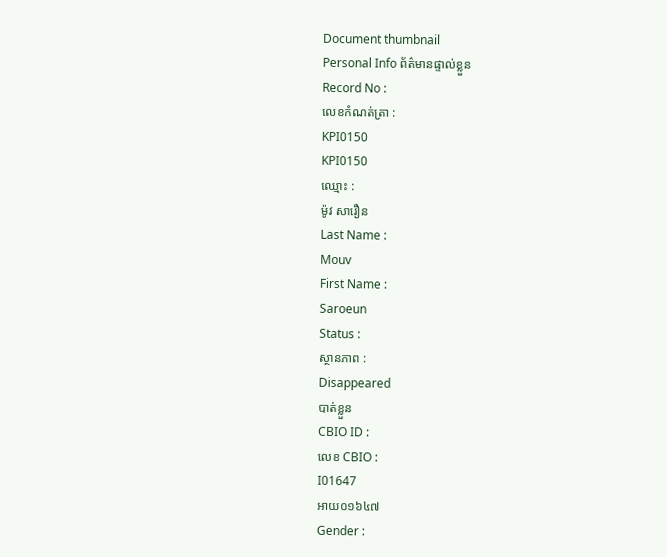Document thumbnail
Personal Info ព័ត៌មានផ្ទាល់ខ្លួន
Record No :
លេខកំណត់ត្រា :
KPI0150
KPI0150
ឈ្មោះ :
ម៉ូវ សារឿន
Last Name :
Mouv
First Name :
Saroeun
Status :
ស្ថានភាព :
Disappeared
បាត់ខ្លួន
CBIO ID :
លេខ CBIO :
I01647
អាយ០១៦៤៧
Gender :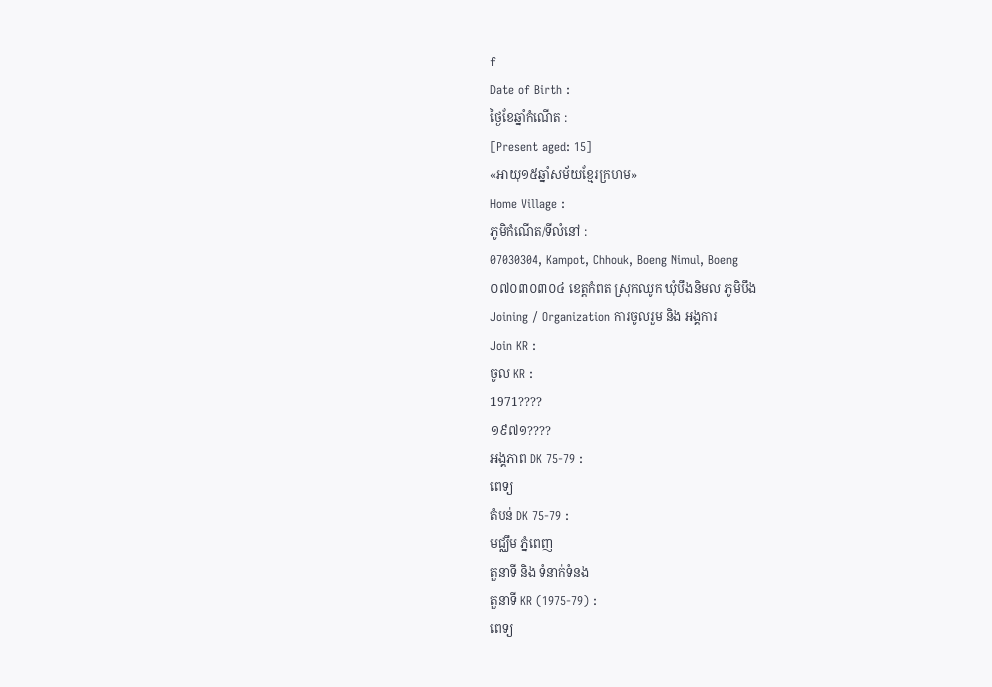f
Date of Birth :
ថ្ងៃខែឆ្នាំកំណើត :
[Present aged: 15]
«អាយុ១៥ឆ្នាំសម័យខែ្មរក្រហម»
Home Village :
ភូមិកំណើត/ទីលំនៅ :
07030304, Kampot, Chhouk, Boeng Nimul, Boeng
០៧០៣០៣០៤ ខេត្ដកំពត ស្រុកឈូក ឃុំបឹងនិមល ភូមិបឹង
Joining / Organization ការចូលរួម និង អង្គការ
Join KR :
ចូល KR :
1971????
១៩៧១????
អង្គភាព DK 75-79 :
ពេទ្យ
តំបន់ DK 75-79 :
មជ្ឈឹម ភំ្នពេញ
តួនាទី និង ទំនាក់ទំនង
តួនាទី KR (1975-79) :
ពេទ្យ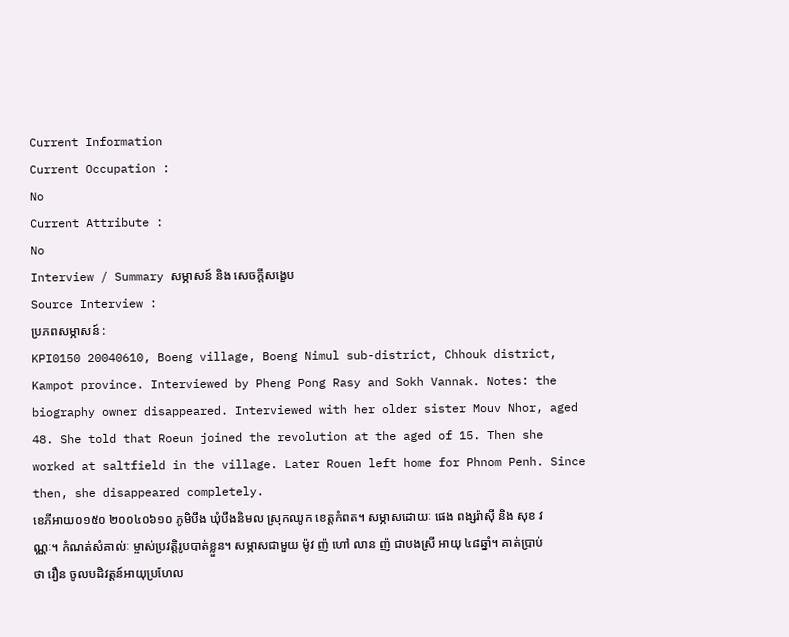Current Information
Current Occupation :
No
Current Attribute :
No
Interview / Summary សម្ភាសន៍ និង សេចក្ដីសង្ខេប
Source Interview :
ប្រភពសម្ភាសន៍ :
KPI0150 20040610, Boeng village, Boeng Nimul sub-district, Chhouk district, Kampot province. Interviewed by Pheng Pong Rasy and Sokh Vannak. Notes: the biography owner disappeared. Interviewed with her older sister Mouv Nhor, aged 48. She told that Roeun joined the revolution at the aged of 15. Then she worked at saltfield in the village. Later Rouen left home for Phnom Penh. Since then, she disappeared completely.
ខេភីអាយ០១៥០ ២០០៤០៦១០ ភូមិបឹង ឃុំបឹងនិមល ស្រុកឈូក ខេត្តកំពត។ សម្ភាសដោយៈ ផេង ពង្សរ៉ាស៊ី និង សុខ វណ្ណៈ។ កំណត់សំគាល់ៈ ម្ចាស់ប្រវត្តិរូបបាត់ខ្លួន។ សម្ភាសជាមួយ ម៉ូវ ញ៉ ហៅ លាន ញ៉ ជាបងស្រី អាយុ ៤៨ឆ្នាំ។ គាត់ប្រាប់ថា រឿន ចូលបដិវត្តន៍អាយុប្រហែល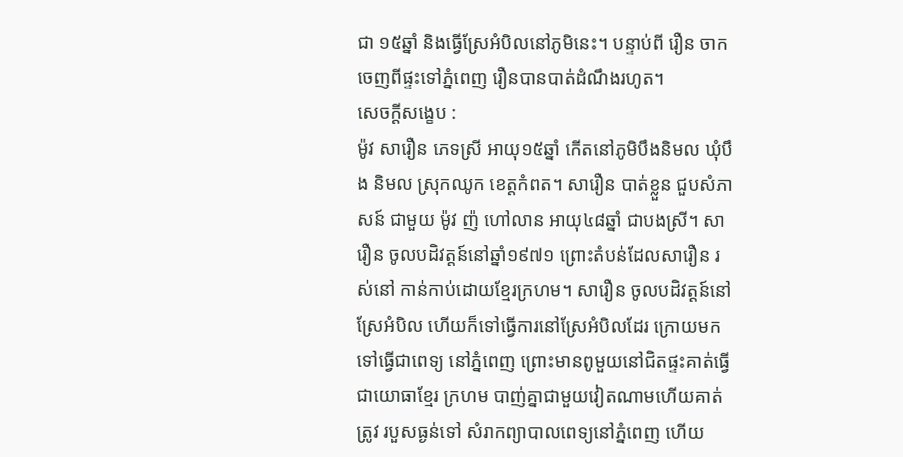ជា ១៥ឆ្នាំ និងធ្វើស្រែអំបិលនៅភូមិនេះ។ បន្ទាប់ពី រឿន ចាក ចេញពីផ្ទះទៅភ្នំពេញ រឿនបានបាត់ដំណឹងរហូត។
សេចក្ដីសង្ខេប :
ម៉ូវ សារឿន ភេទស្រី អាយុ១៥ឆ្នាំ កើតនៅភូមិបឹងនិមល ឃុំបឹង និមល ស្រុកឈូក ខេត្ដកំពត។ សារឿន បាត់ខ្លួន ជួបសំភាសន៍ ជាមួយ ម៉ូវ ញ៉ ហៅលាន អាយុ៤៨ឆ្នាំ ជាបងស្រី។ សារឿន ចូលបដិវត្ដន៍នៅឆ្នាំ១៩៧១ ព្រោះតំបន់ដែលសារឿន រស់នៅ កាន់កាប់ដោយខែ្មរក្រហម។ សារឿន ចូលបដិវត្ដន៍នៅស្រែអំបិល ហើយក៏ទៅធ្វើការនៅស្រែអំបិលដែរ ក្រោយមកទៅធ្វើជាពេទ្យ នៅភ្នំពេញ ព្រោះមានពូមួយនៅជិតផ្ទះគាត់ធ្វើជាយោធាខែ្មរ ក្រហម បាញ់គ្នាជាមួយវៀតណាមហើយគាត់ត្រូវ របួសធ្ងន់ទៅ សំរាកព្យាបាលពេទ្យនៅភ្នំពេញ ហើយ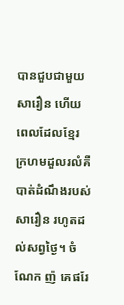បានជួបជាមួយសារឿន ហើយពេលដែលខែ្មរ ក្រហមដួលរលំគឺបាត់ដំណឹងរបស់សារឿន រហូតដល់សព្វថៃ្ង។ ចំណែក ញ៉ គេផរែ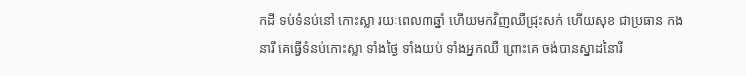កដី ទប់ទំនប់នៅ កោះស្លា រយៈពេល៣ឆ្នាំ ហើយមកវិញឈឺជ្រុះសក់ ហើយសុខ ជាប្រធាន កងនារី គេធ្វើទំនប់កោះស្លា ទាំងថៃ្ង ទាំងយប់ ទាំងអ្នកឈឺ ព្រោះគេ ចង់បានស្នាដនៃារី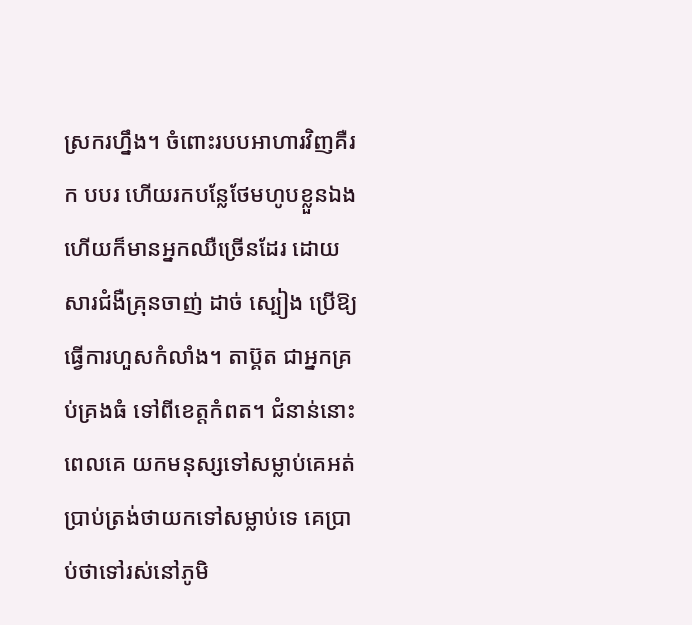ស្រករហ្នឹង។ ចំពោះរបបអាហារវិញគឺរក បបរ ហើយរកបនែ្លថែមហូបខ្លួនឯង ហើយក៏មានអ្នកឈឺច្រើនដែរ ដោយសារជំងឺគ្រុនចាញ់ ដាច់ ស្បៀង ប្រើឱ្យធ្វើការហួសកំលាំង។ តាប៊្គត ជាអ្នកគ្រប់គ្រងធំ ទៅពីខេត្ដកំពត។ ជំនាន់នោះពេលគេ យកមនុស្សទៅសម្លាប់គេអត់ ប្រាប់ត្រង់ថាយកទៅសម្លាប់ទេ គេប្រាប់ថាទៅរស់នៅភូមិ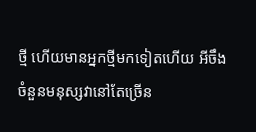ថ្មី ហើយមានអ្នកថ្មីមកទៀតហើយ អីចឹង ចំនួនមនុស្សវានៅតែច្រើន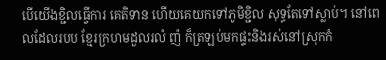បើយើងខ្ជិលធ្វើការ គេតិទាន ហើយគេយកទៅភូមិខ្ជិល សុទ្ធតែទៅស្លាប់។ នៅពេលដែលរបប ខែ្មរក្រហមដួលរលំ ញ៉ ក៏ត្រឡប់មកផ្ទះនិងរស់នៅស្រុកកំ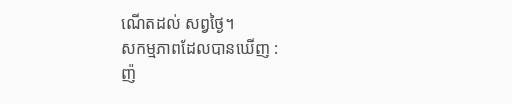ណើតដល់ សព្វថៃ្ង។
សកម្មភាពដែលបានឃើញ :
ញ៉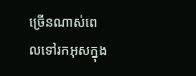ច្រើនណាស់ពេលទៅរកអុសក្នុង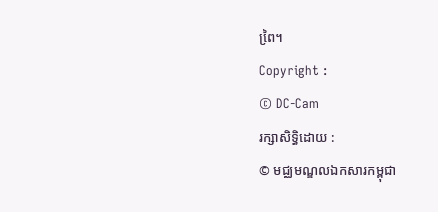ពៃ្រ។
Copyright :
© DC-Cam
រក្សាសិទ្ធិដោយ :
© មជ្ឈមណ្ឌលឯកសារកម្ពុជា